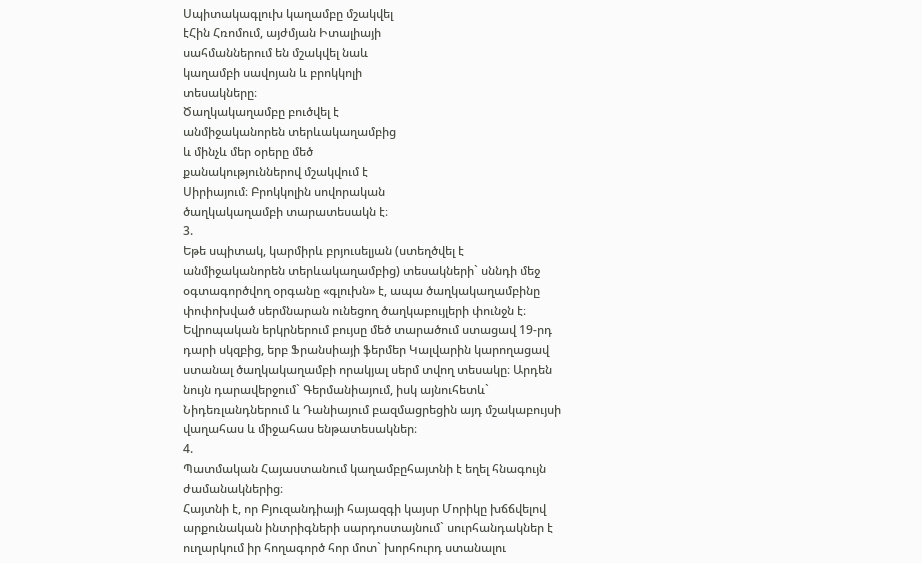Սպիտակագլուխ կաղամբը մշակվել
էՀին Հռոմում, այժմյան Իտալիայի
սահմաններում են մշակվել նաև
կաղամբի սավոյան և բրոկկոլի
տեսակները։
Ծաղկակաղամբը բուծվել է
անմիջականորեն տերևակաղամբից
և մինչև մեր օրերը մեծ
քանակություններով մշակվում է
Սիրիայում։ Բրոկկոլին սովորական
ծաղկակաղամբի տարատեսակն է։
3.
Եթե սպիտակ, կարմիրև բրյուսելյան (ստեղծվել է
անմիջականորեն տերևակաղամբից) տեսակների` սննդի մեջ
օգտագործվող օրգանը «գլուխն» է, ապա ծաղկակաղամբինը
փոփոխված սերմնարան ունեցող ծաղկաբույլերի փունջն է։
Եվրոպական երկրներում բույսը մեծ տարածում ստացավ 19-րդ
դարի սկզբից, երբ Ֆրանսիայի ֆերմեր Կալվարին կարողացավ
ստանալ ծաղկակաղամբի որակյալ սերմ տվող տեսակը։ Արդեն
նույն դարավերջում` Գերմանիայում, իսկ այնուհետև`
Նիդեռլանդներում և Դանիայում բազմացրեցին այդ մշակաբույսի
վաղահաս և միջահաս ենթատեսակներ։
4.
Պատմական Հայաստանում կաղամբըհայտնի է եղել հնագույն
ժամանակներից։
Հայտնի է, որ Բյուզանդիայի հայազգի կայսր Մորիկը խճճվելով
արքունական ինտրիգների սարդոստայնում` սուրհանդակներ է
ուղարկում իր հողագործ հոր մոտ` խորհուրդ ստանալու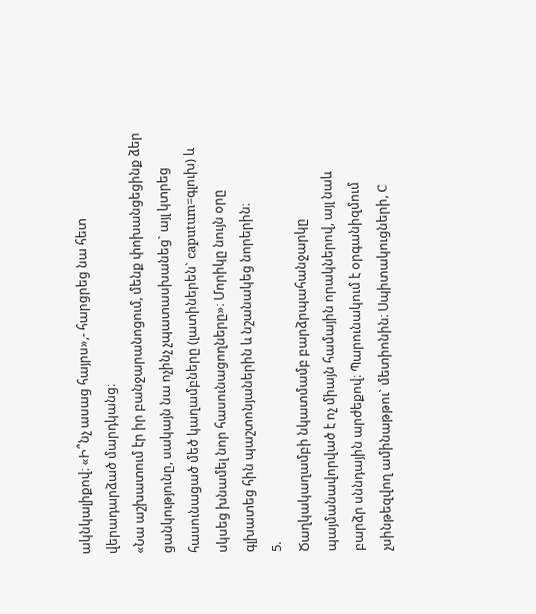ակնկալիքով։ «Ի՞նչ ասաց հայրս»,- հարցրեց նա հետ
վերադարձած մարդկանց։
«Նա աշխատում էր իր բանջարանոցում, մենք փոխանցեցինք ձեր
ցանկությունը, սակայն նա ոչինչ չպատասխանեց` այլ կտրեց
հասունացած մեծ կաղամբները (լատիներեն` caputum=գլուխ) և
սկսեց խնամել նոր հասունացողները»։ Մորիկը նույն օրը
գլխատեց հին պաշտոնյաներին և նշանակեց նորերին։
5.
Ծաղկակաղամբի նկատմամբ բարձրպահանջարկը
պայմանավորված է ոչ միայն համային որակներով, այլ նաև
բարձր սննդային արժեքով։ Պարունակում է օրգանիզմում
չսինթեզվող ամինաթթու` մետիոնին։ Սպիտակուցների, C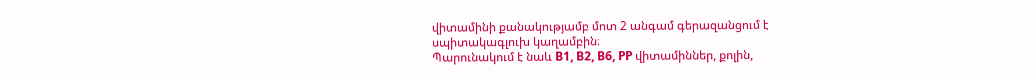վիտամինի քանակությամբ մոտ 2 անգամ գերազանցում է
սպիտակագլուխ կաղամբին։
Պարունակում է նաև B1, B2, B6, PP վիտամիններ, քոլին,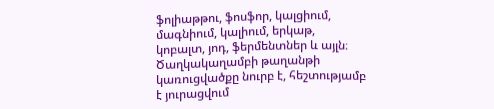ֆոլիաթթու, ֆոսֆոր, կալցիում, մագնիում, կալիում, երկաթ,
կոբալտ, յոդ, ֆերմենտներ և այլն։ Ծաղկակաղամբի թաղանթի
կառուցվածքը նուրբ է, հեշտությամբ է յուրացվում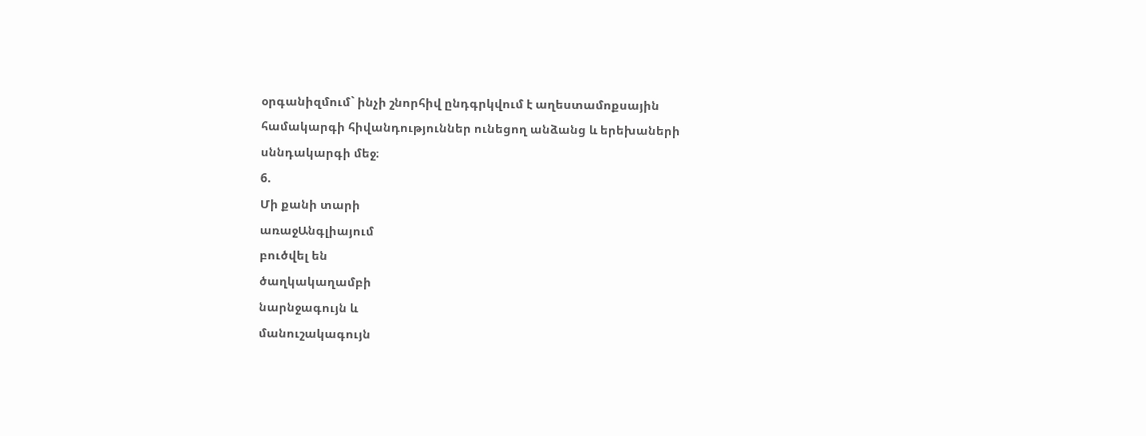օրգանիզմում` ինչի շնորհիվ ընդգրկվում է աղեստամոքսային
համակարգի հիվանդություններ ունեցող անձանց և երեխաների
սննդակարգի մեջ։
6.
Մի քանի տարի
առաջԱնգլիայում
բուծվել են
ծաղկակաղամբի
նարնջագույն և
մանուշակագույն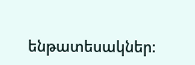ենթատեսակներ։